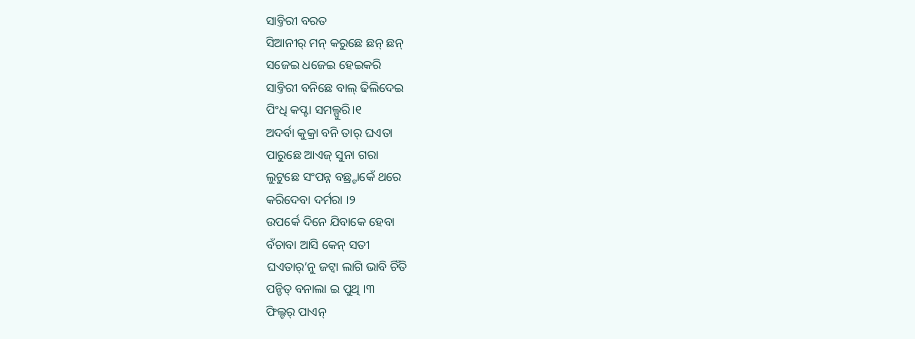ସାବ୍ତିରୀ ବରତ
ସିଆନୀର୍ ମନ୍ କରୁଛେ ଛନ୍ ଛନ୍
ସଜେଇ ଧଜେଇ ହେଇକରି
ସାବ୍ତିରୀ ବନିଛେ ବାଲ୍ ଢିଲିଦେଇ
ପିଂଧି କପ୍ଟା ସମଲ୍ପୁରି।୧
ଅଦର୍ବା କୁକ୍ରା ବନି ତାର୍ ଘଏତା
ପାରୁଛେ ଆଏଜ୍ ସୁନା ଗରା
ଲୁଟୁଛେ ସଂପନ୍ନ ବଛ୍ର୍ଟାକେଁ ଥରେ
କରିଦେବା ଦର୍ମରା ।୨
ଉପର୍କେ ଦିନେ ଯିବାକେ ହେବା
ବଁଚାବା ଆସି କେନ୍ ସତୀ
ଘଏତାର୍’ନୁ ଜଟ୍ବା ଲାଗି ଭାବି ଚିଁତି
ପନ୍ଡିତ୍ ବନାଲା ଇ ପୁଥି ।୩
ଫିଲ୍ଟର୍ ପାଏନ୍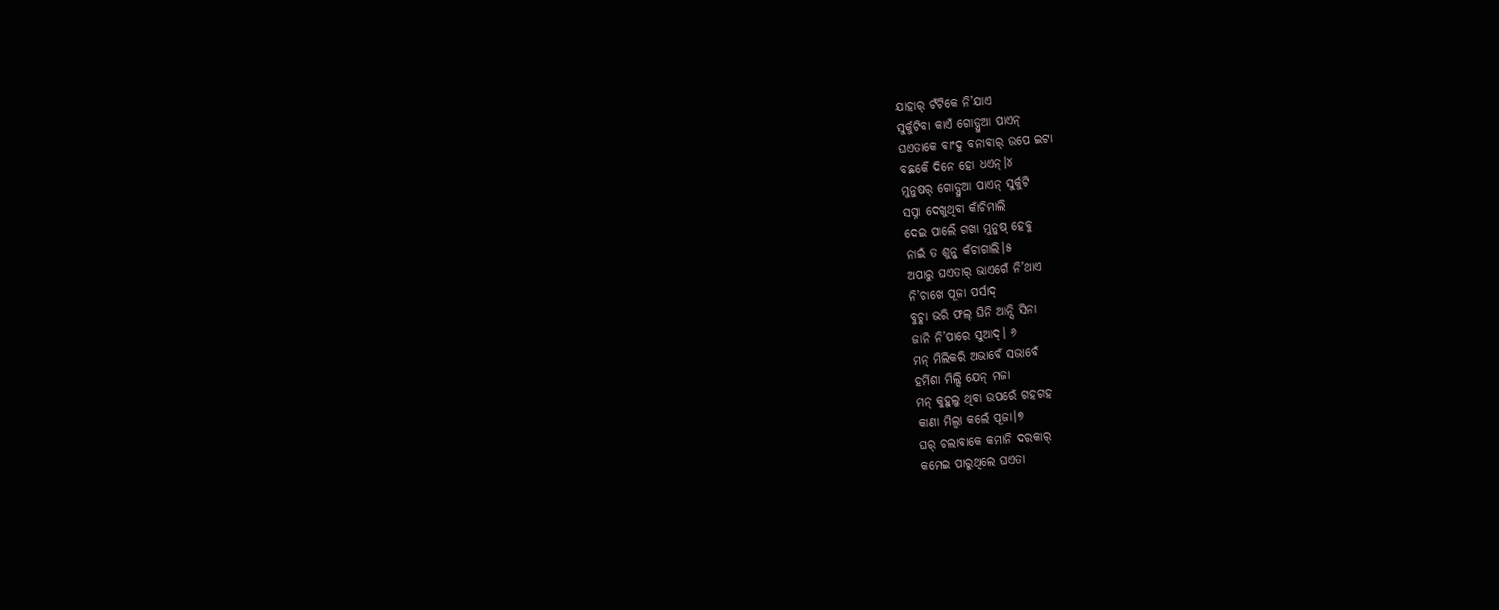ଯାହାର୍ ଟଁଟିକେ ନି’ଯାଏ
ସୁର୍କୁଟିବା କାଏଁ ଗୋଡ଼୍ଧୁଆ ପାଏନ୍
ଘଏତାକେ ବାଂଦୁ ବନାବାର୍ ଉପେ ଇଟା
ବଛର୍କେଁ ଦିନେ ହୋ ଧଏନ୍।୪
ମୁନୁଷର୍ ଗୋଡ଼୍ଧୁଆ ପାଏନ୍ ସୁର୍କୁଟି
ସପ୍ନା ଦେଖୁଥିବା କାଁଚିମାଲି
ଦେଇ ପାର୍ଲେଁ ଗଖା ମୁନୁଷ୍ ହେବୁ
ନାଇଁ ତ ଶୁନ୍ବୁ କଁଚାଗାଲି।୫
ଅପାରୁ ଘଏତାର୍ ଭାଏଗେଁ ନି’ଥାଏ
ନି’ଚାଖେ ପୂଜା ପର୍ସାଦ୍
ବୁଚ୍କା ଭରି ଫଲ୍ ଘିନି ଆନ୍ସି ସିନା
ଜାନି ନି’ପାରେ ସୁଆଦ୍। ୬
ମନ୍ ମିଲିକରି ଅଭାବେଁ ସଭାବେଁ
ହର୍ମିଶା ମିଲ୍ସି ଯେନ୍ ମଜା
ମନ୍ କୁହୁଲୁ ଥିବା ଉପରେଁ ଗହଗହ
କାଣା ମିଲ୍ବା କଲେଁ ପୂଜା।୭
ଘର୍ ଚଲାବାକେ କମାନି ଦରକାର୍
କମେଇ ପାରୁଥିଲେ ଘଏତା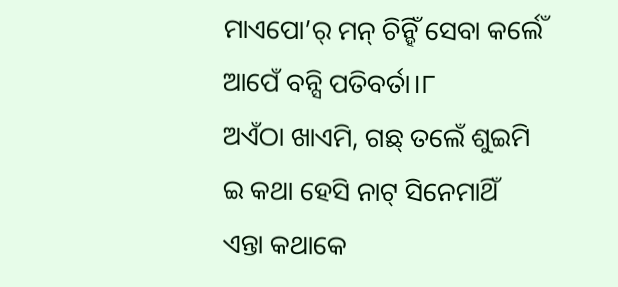ମାଏପୋ’ର୍ ମନ୍ ଚିନ୍ହିଁ ସେବା କର୍ଲେଁ
ଆପେଁ ବନ୍ସି ପତିବର୍ତା।୮
ଅଏଁଠା ଖାଏମି, ଗଛ୍ ତଲେଁ ଶୁଇମି
ଇ କଥା ହେସି ନାଟ୍ ସିନେମାଥିଁ
ଏନ୍ତା କଥାକେ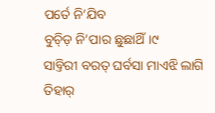ପର୍ତେ ନି’ଯିବ
ବୁଚ୍ଡ଼ି ନି’ପାର ଛୁଛାଥିଁ।୯
ସାବ୍ତିରୀ ବରତ୍ ଘର୍ବସା ମାଏଝି ଲାଗି
ତିହାର୍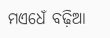ମଏଧେଁ ବଢ଼ିଆ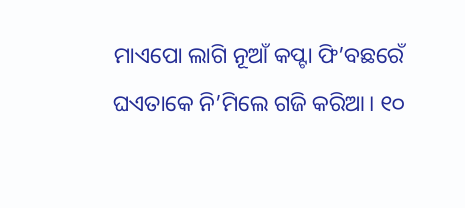ମାଏପୋ ଲାଗି ନୂଆଁ କପ୍ଟା ଫି’ବଛରେଁ
ଘଏତାକେ ନି’ମିଲେ ଗଜି କରିଆ। ୧୦